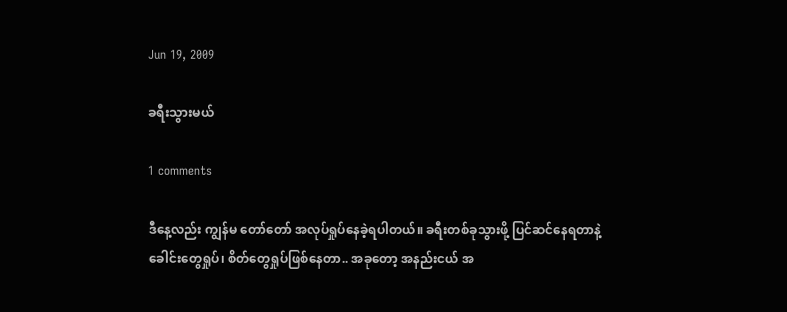Jun 19, 2009

ခရီးသွားမယ်

1 comments

ဒီနေ့လည်း ကျွန်မ တော်တော် အလုပ်ရှုပ်နေခဲ့ရပါတယ်။ ခရီးတစ်ခုသွားဖို့ ပြင်ဆင်နေရတာနဲ့ ခေါင်းတွေရှုပ်၊ စိတ်တွေရှုပ်ဖြစ်နေတာ.. အခုတော့ အနည်းငယ် အ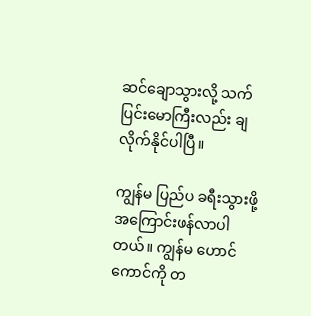ဆင်ချောသွားလို့ သက်ပြင်းမောကြီးလည်း ချလိုက်နိုင်ပါပြီ။

ကျွန်မ ပြည်ပ ခရီးသွားဖို့ အကြောင်းဖန်လာပါတယ်။ ကျွန်မ ဟောင်ကောင်ကို တ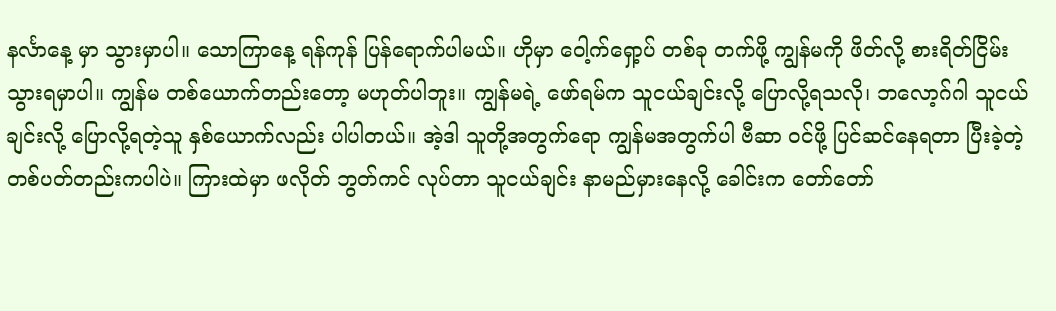နင်္လာနေ့ မှာ သွားမှာပါ။ သောကြာနေ့ ရန်ကုန် ပြန်ရောက်ပါမယ်။ ဟိုမှာ ဝေါ့က်ရှော့ပ် တစ်ခု တက်ဖို့ ကျွန်မကို ဖိတ်လို့ စားရိတ်ငြိမ်း သွားရမှာပါ။ ကျွန်မ တစ်ယောက်တည်းတော့ မဟုတ်ပါဘူး။ ကျွန်မရဲ့ ဖော်ရမ်က သူငယ်ချင်းလို့ ပြောလို့ရသလို၊ ဘလော့ဂ်ဂါ သူငယ်ချင်းလို့ ပြောလို့ရတဲ့သူ နှစ်ယောက်လည်း ပါပါတယ်။ အဲ့ဒါ သူတို့အတွက်ရော ကျွန်မအတွက်ပါ ဗီဆာ ၀င်ဖို့ ပြင်ဆင်နေရတာ ပြီးခဲ့တဲ့ တစ်ပတ်တည်းကပါပဲ။ ကြားထဲမှာ ဖလိုတ် ဘွတ်ကင် လုပ်တာ သူငယ်ချင်း နာမည်မှားနေလို့ ခေါင်းက တော်တော်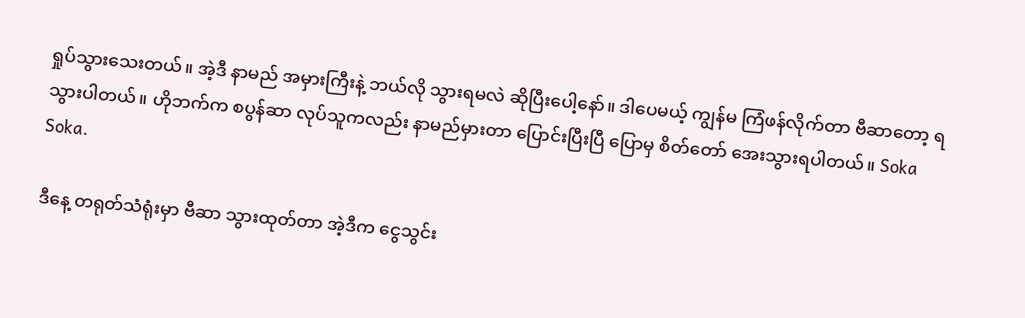ရှုပ်သွားသေးတယ်။ အဲ့ဒီ နာမည် အမှားကြီးနဲ့ ဘယ်လို သွားရမလဲ ဆိုပြီးပေါ့နော်။ ဒါပေမယ့် ကျွန်မ ကြံဖန်လိုက်တာ ဗီဆာတော့ ရသွားပါတယ်။ ဟိုဘက်က စပွန်ဆာ လုပ်သူကလည်း နာမည်မှားတာ ပြောင်းပြီးပြီ ပြောမှ စိတ်တော် အေးသွားရပါတယ်။ Soka Soka.

ဒီနေ့ တရုတ်သံရုံးမှာ ဗီဆာ သွားထုတ်တာ အဲ့ဒီက ငွေသွင်း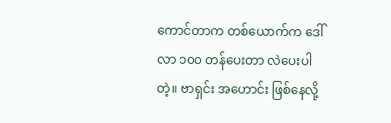ကောင်တာက တစ်ယောက်က ဒေါ်လာ ၁၀၀ တန်ပေးတာ လဲပေးပါတဲ့။ ဗာရှင်း အဟောင်း ဖြစ်နေလို့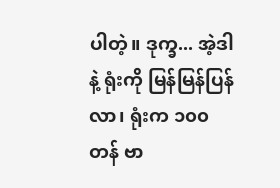ပါတဲ့။ ဒုက္ခ... အဲ့ဒါနဲ့ ရုံးကို မြန်မြန်ပြန်လာ၊ ရုံးက ၁၀၀ တန် ဗာ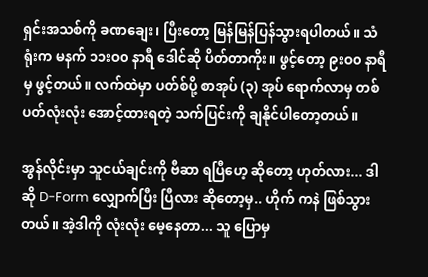ရှင်းအသစ်ကို ခဏချေး၊ ပြီးတော့ မြန်မြန်ပြန်သွားရပါတယ်။ သံရုံးက မနက် ၁၁းဝ၀ နာရီ ဒေါင်ဆို ပိတ်တာကိုး။ ဖွင့်တော့ ၉းဝ၀ နာရီမှ ဖွင့်တယ်။ လက်ထဲမှာ ပတ်စ်ပို့ စာအုပ် (၃) အုပ် ရောက်လာမှ တစ်ပတ်လုံးလုံး အောင့်ထားရတဲ့ သက်ပြင်းကို ချနိုင်ပါတော့တယ်။

အွန်လိုင်းမှာ သူငယ်ချင်းကို ဗီဆာ ရပြီဟေ့ ဆိုတော့ ဟုတ်လား... ဒါဆို D-Form လျှောက်ပြီး ပြီလား ဆိုတော့မှ.. ဟိုက် ကနဲ ဖြစ်သွားတယ်။ အဲ့ဒါကို လုံးလုံး မေ့နေတာ... သူ ပြောမှ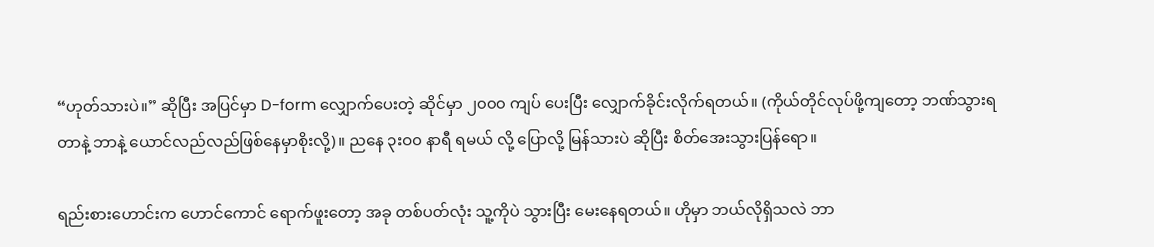“ဟုတ်သားပဲ။” ဆိုပြီး အပြင်မှာ D-form လျှောက်ပေးတဲ့ ဆိုင်မှာ ၂၀၀၀ ကျပ် ပေးပြီး လျှောက်ခိုင်းလိုက်ရတယ်။ (ကိုယ်တိုင်လုပ်ဖို့ကျတော့ ဘဏ်သွားရတာနဲ့ ဘာနဲ့ ယောင်လည်လည်ဖြစ်နေမှာစိုးလို့)။ ညနေ ၃းဝ၀ နာရီ ရမယ် လို့ ပြောလို့ မြန်သားပဲ ဆိုပြီး စိတ်အေးသွားပြန်ရော။

ရည်းစားဟောင်းက ဟောင်ကောင် ရောက်ဖူးတော့ အခု တစ်ပတ်လုံး သူ့ကိုပဲ သွားပြီး မေးနေရတယ်။ ဟိုမှာ ဘယ်လိုရှိသလဲ ဘာ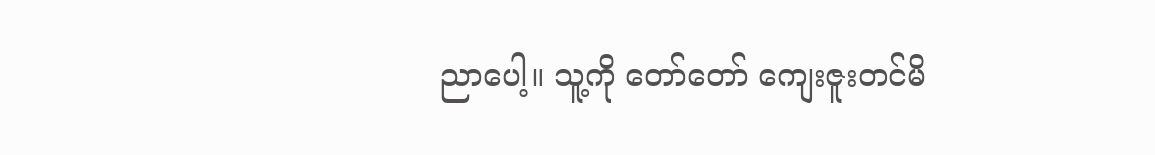ညာပေါ့။ သူ့ကို တော်တော် ကျေးဇူးတင်မိ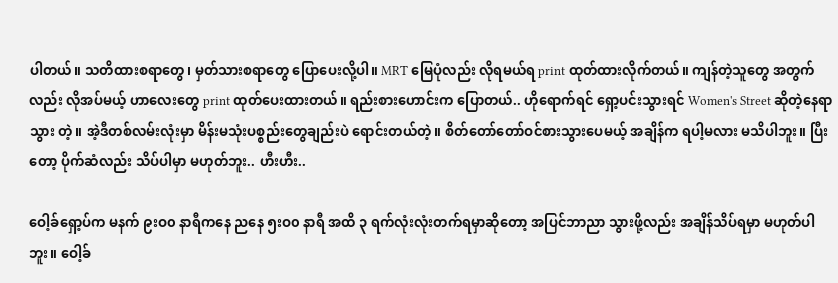ပါတယ်။ သတိထားစရာတွေ၊ မှတ်သားစရာတွေ ပြောပေးလို့ပါ။ MRT မြေပုံလည်း လိုရမယ်ရ print ထုတ်ထားလိုက်တယ်။ ကျန်တဲ့သူတွေ အတွက်လည်း လိုအပ်မယ့် ဟာလေးတွေ print ထုတ်ပေးထားတယ်။ ရည်းစားဟောင်းက ပြောတယ်.. ဟိုရောက်ရင် ရှော့ပင်းသွားရင် Women's Street ဆိုတဲ့နေရာသွား တဲ့။ အဲ့ဒီတစ်လမ်းလုံးမှာ မိန်းမသုံးပစ္စည်းတွေချည်းပဲ ရောင်းတယ်တဲ့။ စိတ်တော်တော်ဝင်စားသွားပေမယ့် အချိန်က ရပါ့မလား မသိပါဘူး။ ပြီးတော့ ပိုက်ဆံလည်း သိပ်ပါမှာ မဟုတ်ဘူး.. ဟီးဟီး..

ဝေါ့ခ်ရှော့ပ်က မနက် ၉းဝ၀ နာရီကနေ ညနေ ၅းဝ၀ နာရီ အထိ ၃ ရက်လုံးလုံးတက်ရမှာဆိုတော့ အပြင်ဘာညာ သွားဖို့လည်း အချိန်သိပ်ရမှာ မဟုတ်ပါဘူး။ ဝေါ့ခ်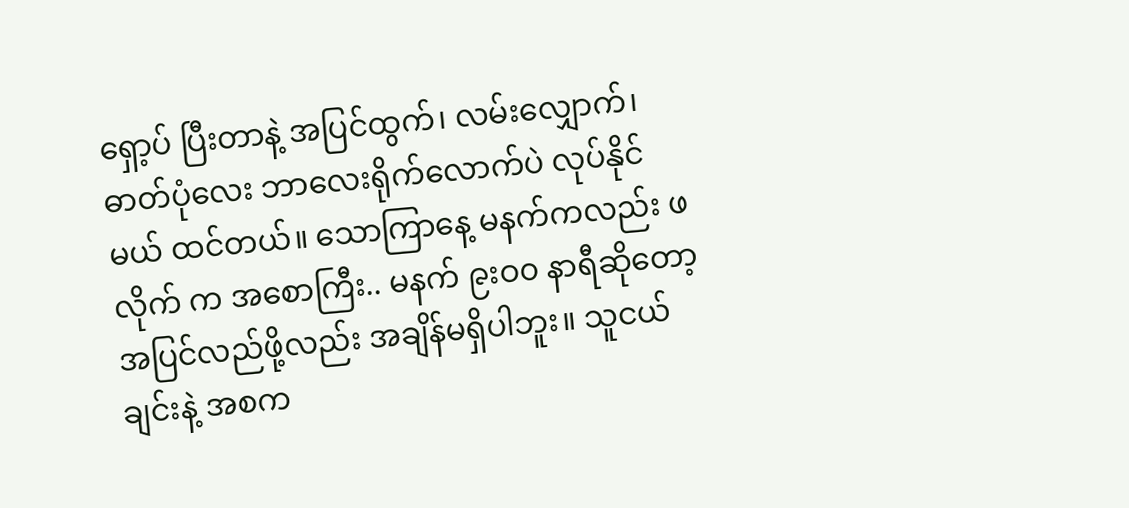ရှော့ပ် ပြီးတာနဲ့ အပြင်ထွက်၊ လမ်းလျှောက်၊ ဓာတ်ပုံလေး ဘာလေးရိုက်လောက်ပဲ လုပ်နိုင်မယ် ထင်တယ်။ သောကြာနေ့ မနက်ကလည်း ဖလိုက် က အစောကြီး.. မနက် ၉းဝ၀ နာရီဆိုတော့ အပြင်လည်ဖို့လည်း အချိန်မရှိပါဘူး။ သူငယ်ချင်းနဲ့ အစက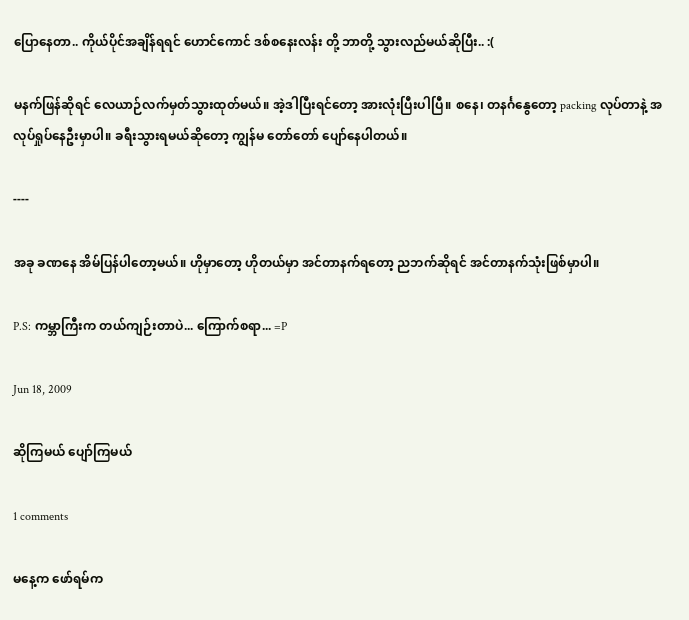ပြောနေတာ.. ကိုယ်ပိုင်အချိန်ရရင် ဟောင်ကောင် ဒစ်စနေးလန်း တို့ ဘာတို့ သွားလည်မယ်ဆိုပြီး.. :(

မနက်ဖြန်ဆိုရင် လေယာဉ်လက်မှတ်သွားထုတ်မယ်။ အဲ့ဒါပြီးရင်တော့ အားလုံးပြီးပါပြီ။ စနေ၊ တနင်္ဂနွေတော့ packing လုပ်တာနဲ့ အလုပ်ရှုပ်နေဦးမှာပါ။ ခရီးသွားရမယ်ဆိုတော့ ကျွန်မ တော်တော် ပျော်နေပါတယ်။

----

အခု ခဏနေ အိမ်ပြန်ပါတော့မယ်။ ဟိုမှာတော့ ဟိုတယ်မှာ အင်တာနက်ရတော့ ညဘက်ဆိုရင် အင်တာနက်သုံးဖြစ်မှာပါ။

P.S: ကမ္ဘာကြီးက တယ်ကျဉ်းတာပဲ... ကြောက်စရာ... =P

Jun 18, 2009

ဆိုကြမယ် ပျော်ကြမယ်

1 comments

မနေ့က ဖော်ရမ်က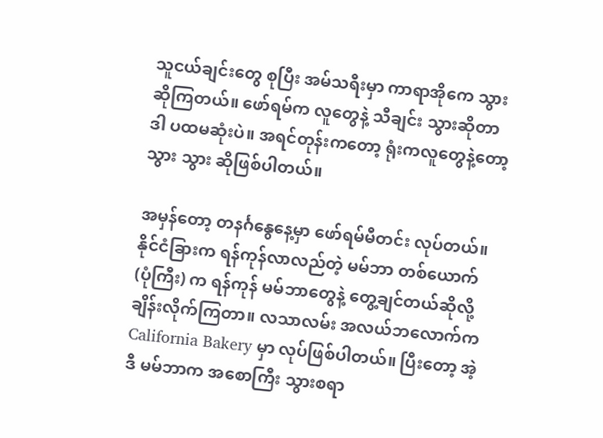သူငယ်ချင်းတွေ စုပြီး အမ်သရီးမှာ ကာရာအိုကေ သွားဆိုကြတယ်။ ဖော်ရမ်က လူတွေနဲ့ သီချင်း သွားဆိုတာ ဒါ ပထမဆုံးပဲ။ အရင်တုန်းကတော့ ရုံးကလူတွေနဲ့တော့ သွား သွား ဆိုဖြစ်ပါတယ်။

အမှန်တော့ တနင်္ဂနွေနေ့မှာ ဖော်ရမ်မီတင်း လုပ်တယ်။ နိုင်ငံခြားက ရန်ကုန်လာလည်တဲ့ မမ်ဘာ တစ်ယောက် (ပုံကြီး) က ရန်ကုန် မမ်ဘာတွေနဲ့ တွေ့ချင်တယ်ဆိုလို့ ချိန်းလိုက်ကြတာ။ လသာလမ်း အလယ်ဘလောက်က California Bakery မှာ လုပ်ဖြစ်ပါတယ်။ ပြီးတော့ အဲ့ဒီ မမ်ဘာက အစောကြီး သွားစရာ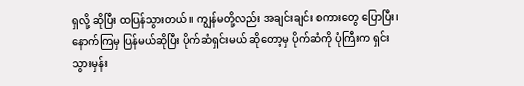ရှလို့ ဆိုပြီး ထပြန်သွားတယ်။ ကျွန်မတို့လည်း အချင်းချင်း စကားတွေ ပြောပြီး၊ နောက်ကြမှ ပြန်မယ်ဆိုပြီး ပိုက်ဆံရှင်းမယ် ဆိုတော့မှ ပိုက်ဆံကို ပုံကြီးက ရှင်းသွားမှန်း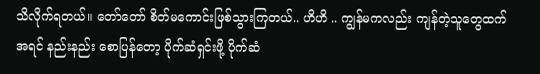သိလိုက်ရတယ်။ တော်တော် စိတ်မကောင်းဖြစ်သွားကြတယ်.. ဟိဟိ .. ကျွန်မကလည်း ကျန်တဲ့သူတွေထက် အရင် နည်းနည်း စောပြန်တော့ ပိုက်ဆံရှင်းဖို့ ပိုက်ဆံ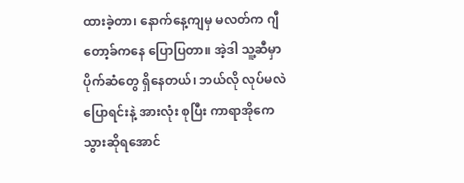ထားခဲ့တာ၊ နောက်နေ့ကျမှ မလတ်က ဂျီတော့ခ်ကနေ ပြောပြတာ။ အဲ့ဒါ သူ့ဆီမှာ ပိုက်ဆံတွေ ရှိနေတယ်၊ ဘယ်လို လုပ်မလဲ ပြောရင်းနဲ့ အားလုံး စုပြီး ကာရာအိုကေ သွားဆိုရအောင်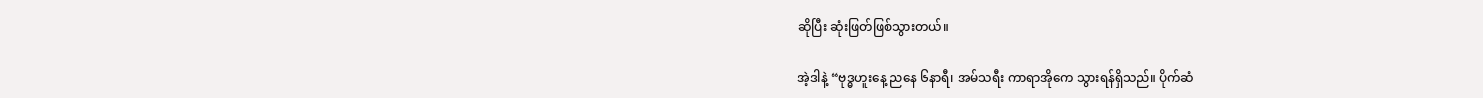ဆိုပြီး ဆုံးဖြတ်ဖြစ်သွားတယ်။

အဲ့ဒါနဲ့ “ဗုဒ္ဓဟူးနေ့ ညနေ ၆နာရီ၊ အမ်သရီး ကာရာအိုကေ သွားရန်ရှိသည်။ ပိုက်ဆံ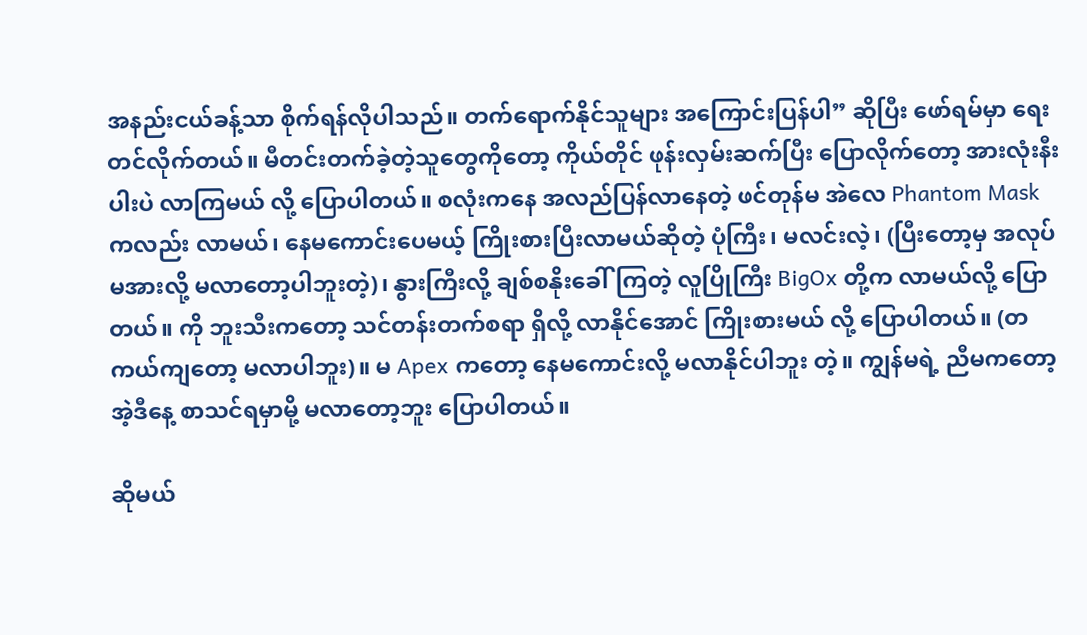အနည်းငယ်ခန့်သာ စိုက်ရန်လိုပါသည်။ တက်ရောက်နိုင်သူများ အကြောင်းပြန်ပါ” ဆိုပြီး ဖော်ရမ်မှာ ရေးတင်လိုက်တယ်။ မီတင်းတက်ခဲ့တဲ့သူတွေကိုတော့ ကိုယ်တိုင် ဖုန်းလှမ်းဆက်ပြီး ပြောလိုက်တော့ အားလုံးနီးပါးပဲ လာကြမယ် လို့ ပြောပါတယ်။ စလုံးကနေ အလည်ပြန်လာနေတဲ့ ဖင်တုန်မ အဲလေ Phantom Mask ကလည်း လာမယ်၊ နေမကောင်းပေမယ့် ကြိုးစားပြီးလာမယ်ဆိုတဲ့ ပုံကြီး၊ မလင်းလဲ့၊ (ပြီးတော့မှ အလုပ်မအားလို့ မလာတော့ပါဘူးတဲ့)၊ နွားကြီးလို့ ချစ်စနိုးခေါ်ကြတဲ့ လူပြိုကြီး BigOx တို့က လာမယ်လို့ ပြောတယ်။ ကို ဘူးသီးကတော့ သင်တန်းတက်စရာ ရှိလို့ လာနိုင်အောင် ကြိုးစားမယ် လို့ ပြောပါတယ်။ (တကယ်ကျတော့ မလာပါဘူး)။ မ Apex ကတော့ နေမကောင်းလို့ မလာနိုင်ပါဘူး တဲ့။ ကျွန်မရဲ့ ညီမကတော့ အဲ့ဒီနေ့ စာသင်ရမှာမို့ မလာတော့ဘူး ပြောပါတယ်။

ဆိုမယ်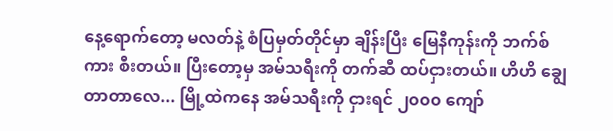နေ့ရောက်တော့ မလတ်နဲ့ စံပြမှတ်တိုင်မှာ ချိန်းပြီး မြေနီကုန်းကို ဘက်စ်ကား စီးတယ်။ ပြီးတော့မှ အမ်သရီးကို တက်ဆီ ထပ်ငှားတယ်။ ဟိဟိ ချွေတာတာလေ... မြို့ထဲကနေ အမ်သရီးကို ငှားရင် ၂၀၀၀ ကျော်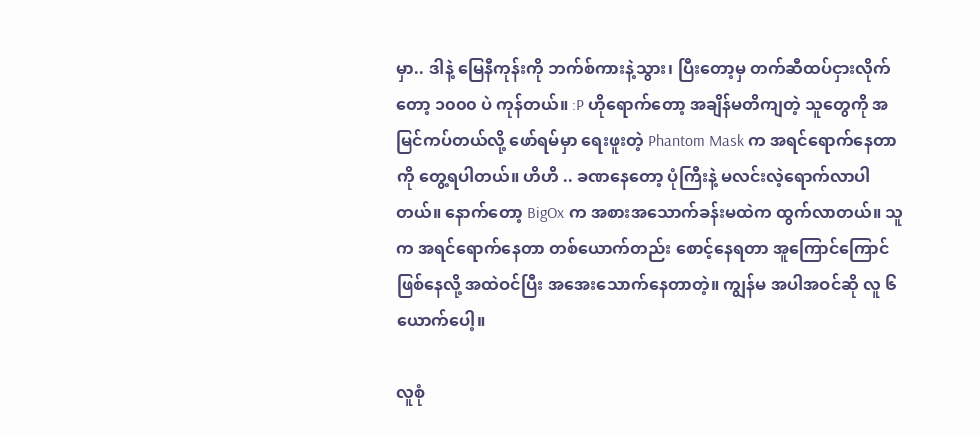မှာ.. ဒါနဲ့ မြေနီကုန်းကို ဘက်စ်ကားနဲ့သွား၊ ပြီးတော့မှ တက်ဆီထပ်ငှားလိုက်တော့ ၁၀၀၀ ပဲ ကုန်တယ်။ :P ဟိုရောက်တော့ အချိန်မတိကျတဲ့ သူတွေကို အမြင်ကပ်တယ်လို့ ဖော်ရမ်မှာ ရေးဖူးတဲ့ Phantom Mask က အရင်ရောက်နေတာကို တွေ့ရပါတယ်။ ဟိဟိ .. ခဏနေတော့ ပုံကြီးနဲ့ မလင်းလဲ့ရောက်လာပါတယ်။ နောက်တော့ BigOx က အစားအသောက်ခန်းမထဲက ထွက်လာတယ်။ သူက အရင်ရောက်နေတာ တစ်ယောက်တည်း စောင့်နေရတာ အူကြောင်ကြောင်ဖြစ်နေလို့ အထဲဝင်ပြီး အအေးသောက်နေတာတဲ့။ ကျွန်မ အပါအဝင်ဆို လူ ၆ယောက်ပေါ့။

လူစုံ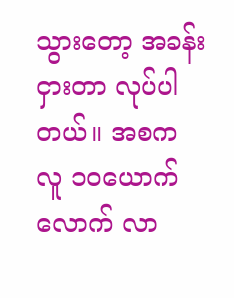သွားတော့ အခန်းငှားတာ လုပ်ပါတယ်။ အစက လူ ၁၀ယောက်လောက် လာ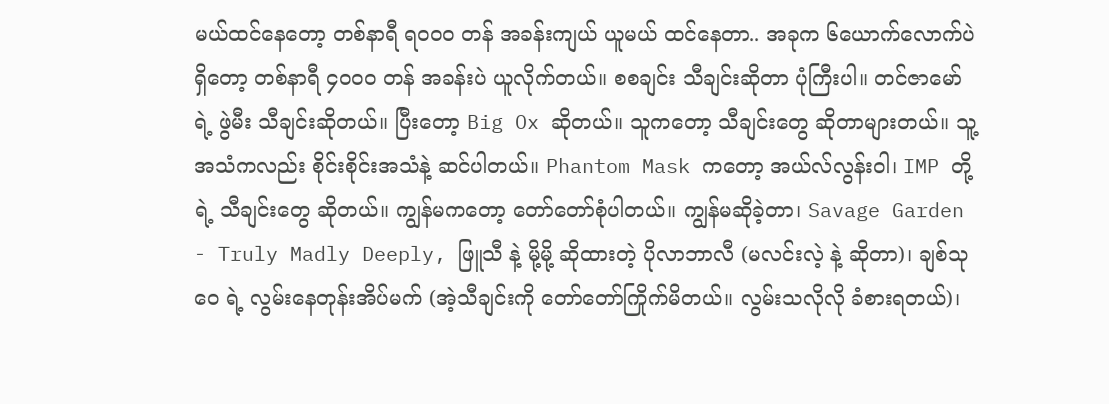မယ်ထင်နေတော့ တစ်နာရီ ရ၀၀၀ တန် အခန်းကျယ် ယူမယ် ထင်နေတာ.. အခုက ၆ယောက်လောက်ပဲရှိတော့ တစ်နာရီ ၄၀၀၀ တန် အခန်းပဲ ယူလိုက်တယ်။ စစချင်း သီချင်းဆိုတာ ပုံကြီးပါ။ တင်ဇာမော် ရဲ့ ဖွဲမီး သီချင်းဆိုတယ်။ ပြီးတော့ Big Ox ဆိုတယ်။ သူကတော့ သီချင်းတွေ ဆိုတာများတယ်။ သူ့အသံကလည်း စိုင်းစိုင်းအသံနဲ့ ဆင်ပါတယ်။ Phantom Mask ကတော့ အယ်လ်လွန်းဝါ၊ IMP တို့ရဲ့ သီချင်းတွေ ဆိုတယ်။ ကျွန်မကတော့ တော်တော်စုံပါတယ်။ ကျွန်မဆိုခဲ့တာ၊ Savage Garden - Truly Madly Deeply, ဖြူသီ နဲ့ မို့မို့ ဆိုထားတဲ့ ပိုလာဘာလီ (မလင်းလဲ့ နဲ့ ဆိုတာ)၊ ချစ်သုဝေ ရဲ့ လွမ်းနေတုန်းအိပ်မက် (အဲ့သီချင်းကို တော်တော်ကြိုက်မိတယ်။ လွမ်းသလိုလို ခံစားရတယ်)၊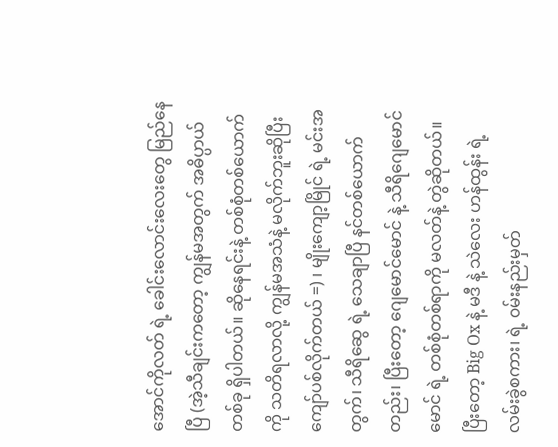အောင်ကိုလတ် ရဲ့ ခေါင်းလောင်းလေးတွေ မြည်နေပြီ (အဲ့သီချင်းကတော့ ကျွန်မအတွက် အဓိပ္ပာယ် တစ်ခု ရှိပါတယ်။ ဆိုနေရင်းနဲ့ တစ်စုံတစ်ယောက်ကို သတိရလာလို့ ကျွန်မအသံနဲ့ မလိုက်ဘူးဆိုပြီး ကျော်ပစ်လိုက်တယ် =) ၊ မျိုးကျော့မြိုင် ရဲ့ မင်းအတွက်၊ သီရိဆွေ ရဲ့ သေချာပြီ နင်တစ်ယောက်တည်း၊ ပြီးတော့ ဂျေမောင်မောင် နဲ့ သီရိဂျေမောင်မောင် ရဲ့ တစ်စုံတစ်ရာကို မလတ်နဲ့ တွဲဆိုတယ်။ ပြီးတော့ Big Ox နဲ့ မဒီ နဲ့ သဲလေး ဟန်ထွန်း ရဲ့ လမ်းခွဲစကား၊ ရဲ့ ၀မ်းနည်းမှတ်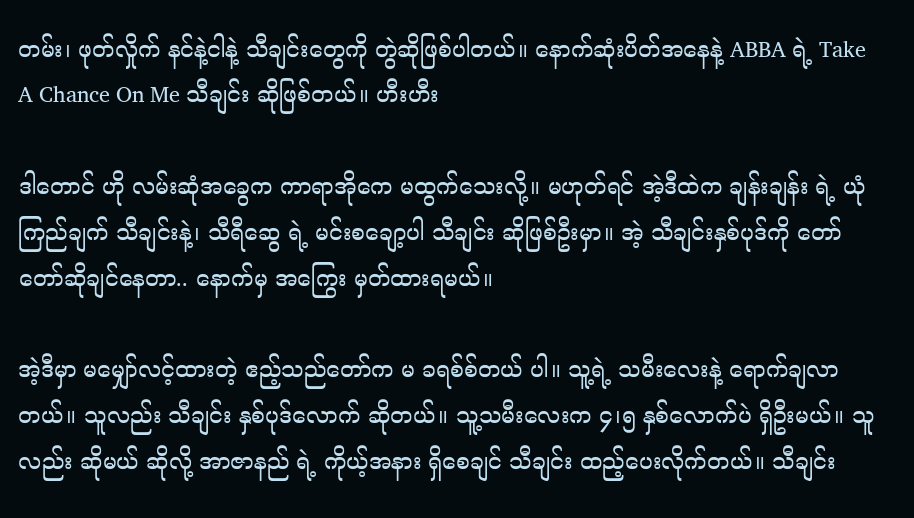တမ်း၊ ဖုတ်လှိုက် နင်နဲ့ငါနဲ့ သီချင်းတွေကို တွဲဆိုဖြစ်ပါတယ်။ နောက်ဆုံးပိတ်အနေနဲ့ ABBA ရဲ့ Take A Chance On Me သီချင်း ဆိုဖြစ်တယ်။ ဟီးဟီး

ဒါတောင် ဟို လမ်းဆုံအခွေက ကာရာအိုကေ မထွက်သေးလို့။ မဟုတ်ရင် အဲ့ဒီထဲက ချန်းချန်း ရဲ့ ယုံကြည်ချက် သီချင်းနဲ့၊ သီရီဆွေ ရဲ့ မင်းစချော့ပါ သီချင်း ဆိုဖြစ်ဦးမှာ။ အဲ့ သီချင်းနှစ်ပုဒ်ကို တော်တော်ဆိုချင်နေတာ.. နောက်မှ အကြွေး မှတ်ထားရမယ်။

အဲ့ဒီမှာ မမျှော်လင့်ထားတဲ့ ဧည့်သည်တော်က မ ခရစ်စ်တယ် ပါ။ သူ့ရဲ့ သမီးလေးနဲ့ ရောက်ချလာတယ်။ သူလည်း သီချင်း နှစ်ပုဒ်လောက် ဆိုတယ်။ သူ့သမီးလေးက ၄၊၅ နှစ်လောက်ပဲ ရှိဦးမယ်။ သူလည်း ဆိုမယ် ဆိုလို့ အာဇာနည် ရဲ့ ကိုယ့်အနား ရှိစေချင် သီချင်း ထည့်ပေးလိုက်တယ်။ သီချင်း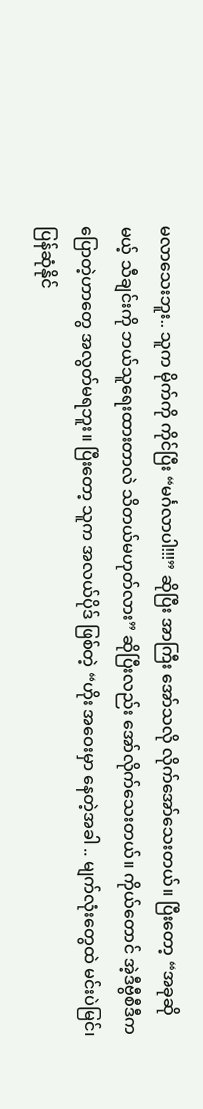မလာသေးဘူး.. သူက မိုက်ကို ကိုင်ပြီး “မင်္ဂလာပါ!!!” ဆိုပြီး အာကြီး အော်သလို လိုက်အော်သေးတယ်။ ပြီးတော့ “အခုဆိုမယ့် သီချင်းကို ဘယ်သူရေးထားတာလဲ သိတယ်မဟုတ်လား” ဆိုပြီးလည်း အော်လိုက်သေးတယ်။ ကိုယ်တောင် အဲ့ဒီဗွီစီဒီက ပြောတဲ့ဟာတွေ အလွတ်မရဘူး။ ပြီးတော့ သူက အလယ်ပိုဒ် ဖြစ်တဲ့ “ဟိုး အဝေးမှာ နေတဲ့အခါ .. မျက်လုံးတွေထဲ မင်းပဲမြင်၊ ပြန်ဆုံနိုင်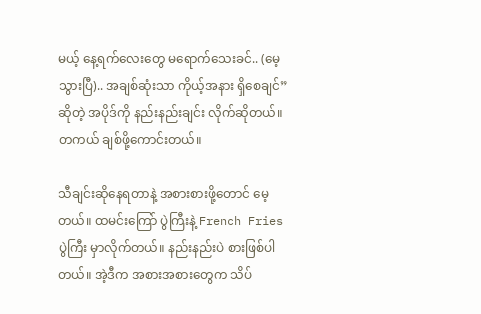မယ့် နေ့ရက်လေးတွေ မရောက်သေးခင်.. (မေ့သွားပြီ).. အချစ်ဆုံးသာ ကိုယ့်အနား ရှိစေချင်” ဆိုတဲ့ အပိုဒ်ကို နည်းနည်းချင်း လိုက်ဆိုတယ်။ တကယ် ချစ်ဖို့ကောင်းတယ်။

သီချင်းဆိုနေရတာနဲ့ အစားစားဖို့တောင် မေ့တယ်။ ထမင်းကြော် ပွဲကြီးနဲ့ French Fries ပွဲကြီး မှာလိုက်တယ်။ နည်းနည်းပဲ စားဖြစ်ပါတယ်။ အဲ့ဒီက အစားအစားတွေက သိပ်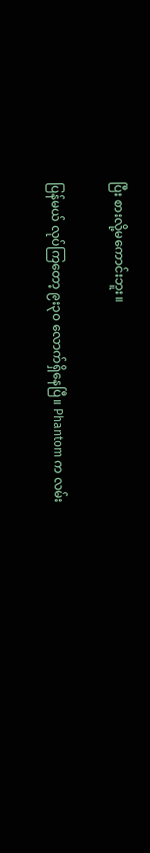ပြီး စားလို့မကောင်းဘူး။

ပြန်မယ် လုပ်ကြတော့ ၉း၃၀ လောက်ရှိနေပြီ။ Phantom က လမ်း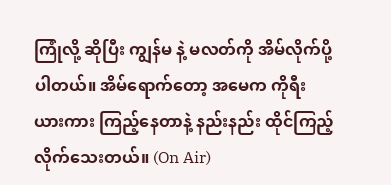ကြုံလို့ ဆိုပြီး ကျွန်မ နဲ့ မလတ်ကို အိမ်လိုက်ပို့ပါတယ်။ အိမ်ရောက်တော့ အမေက ကိုရီးယားကား ကြည့်နေတာနဲ့ နည်းနည်း ထိုင်ကြည့်လိုက်သေးတယ်။ (On Air)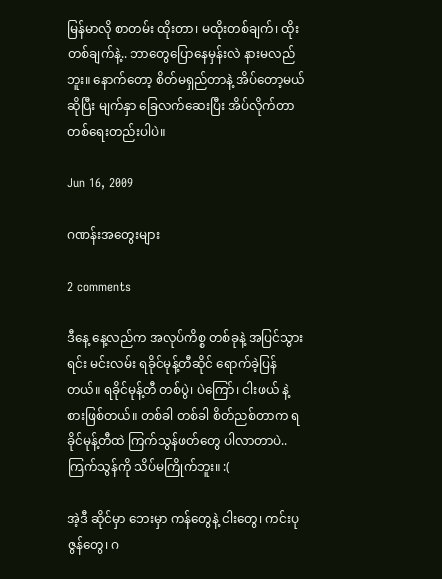မြန်မာလို စာတမ်း ထိုးတာ၊ မထိုးတစ်ချက်၊ ထိုးတစ်ချက်နဲ့.. ဘာတွေပြောနေမှန်းလဲ နားမလည်ဘူး။ နောက်တော့ စိတ်မရှည်တာနဲ့ အိပ်တော့မယ်ဆိုပြီး မျက်နှာ ခြေလက်ဆေးပြီး အိပ်လိုက်တာ တစ်ရေးတည်းပါပဲ။

Jun 16, 2009

ဂဏန်းအတွေးများ

2 comments

ဒီနေ့ နေ့လည်က အလုပ်ကိစ္စ တစ်ခုနဲ့ အပြင်သွားရင်း မင်းလမ်း ရခိုင်မုန့်တီဆိုင် ရောက်ခဲ့ပြန်တယ်။ ရခိုင်မုန့်တီ တစ်ပွဲ၊ ပဲကြော်၊ ငါးဖယ် နဲ့ စားဖြစ်တယ်။ တစ်ခါ တစ်ခါ စိတ်ညစ်တာက ရခိုင်မုန့်တီထဲ ကြက်သွန်ဖတ်တွေ ပါလာတာပဲ.. ကြက်သွန်ကို သိပ်မကြိုက်ဘူး။ :(

အဲ့ဒီ ဆိုင်မှာ ဘေးမှာ ကန်တွေနဲ့ ငါးတွေ၊ ကင်းပုဇွန်တွေ၊ ဂ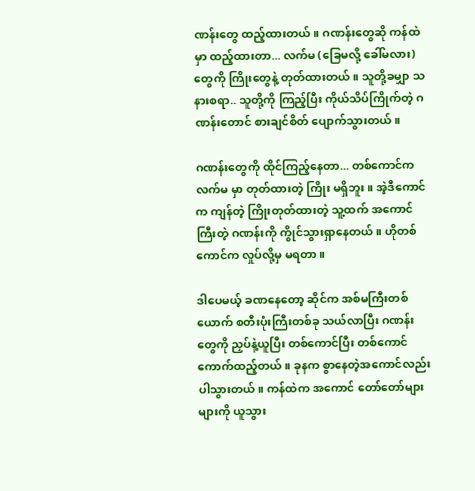ဏန်းတွေ ထည့်ထားတယ်။ ဂဏန်းတွေဆို ကန်ထဲမှာ ထည့်ထားတာ... လက်မ (ခြေမလို့ ခေါ်မလား)တွေကို ကြိုးတွေနဲ့ တုတ်ထားတယ်။ သူတို့ခမျှာ သနားစရာ.. သူတို့ကို ကြည့်ပြီး ကိုယ်သိပ်ကြိုက်တဲ့ ဂဏန်းတောင် စားချင်စိတ် ပျောက်သွားတယ်။

ဂဏန်းတွေကို ထိုင်ကြည့်နေတာ... တစ်ကောင်က လက်မ မှာ တုတ်ထားတဲ့ ကြိုး မရှိဘူး။ အဲ့ဒီကောင်က ကျန်တဲ့ ကြိုးတုတ်ထားတဲ့ သူ့ထက် အကောင်ကြီးတဲ့ ဂဏန်းကို ကွိုင်သွားရှာနေတယ်။ ဟိုတစ်ကောင်က လှုပ်လို့မှ မရတာ။

ဒါပေမယ့် ခဏနေတော့ ဆိုင်က အစ်မကြီးတစ်ယောက် စတီးပုံးကြီးတစ်ခု သယ်လာပြီး ဂဏန်းတွေကို ညှပ်နဲ့ယူပြီး တစ်ကောင်ပြီး တစ်ကောင် ကောက်ထည့်တယ်။ ခုနက စွာနေတဲ့အကောင်လည်း ပါသွားတယ်။ ကန်ထဲက အကောင် တော်တော်များများကို ယူသွား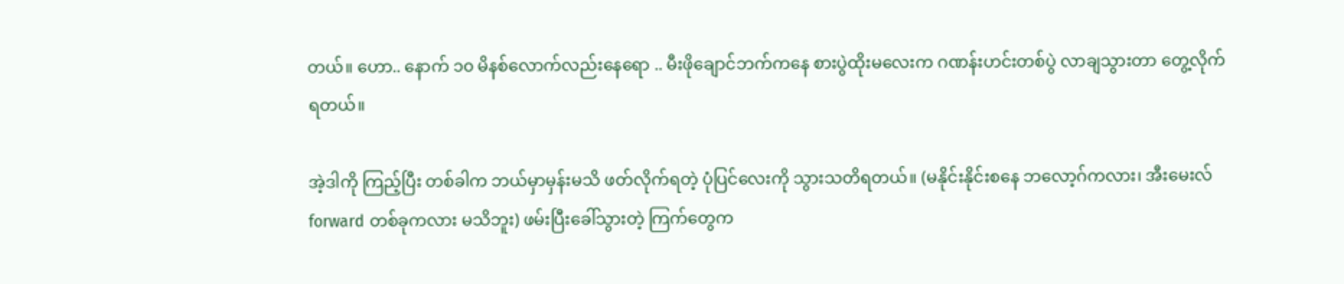တယ်။ ဟော.. နောက် ၁၀ မိနစ်လောက်လည်းနေရော .. မီးဖိုချောင်ဘက်ကနေ စားပွဲထိုးမလေးက ဂဏန်းဟင်းတစ်ပွဲ လာချသွားတာ တွေ့လိုက်ရတယ်။

အဲ့ဒါကို ကြည့်ပြီး တစ်ခါက ဘယ်မှာမှန်းမသိ ဖတ်လိုက်ရတဲ့ ပုံပြင်လေးကို သွားသတိရတယ်။ (မနိုင်းနိုင်းစနေ ဘလော့ဂ်ကလား၊ အီးမေးလ် forward တစ်ခုကလား မသိဘူး) ဖမ်းပြီးခေါ်သွားတဲ့ ကြက်တွေက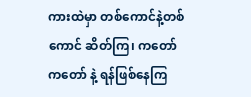ကားထဲမှာ တစ်ကောင်နဲ့တစ်ကောင် ဆိတ်ကြ၊ ကတော် ကတော် နဲ့ ရန်ဖြစ်နေကြ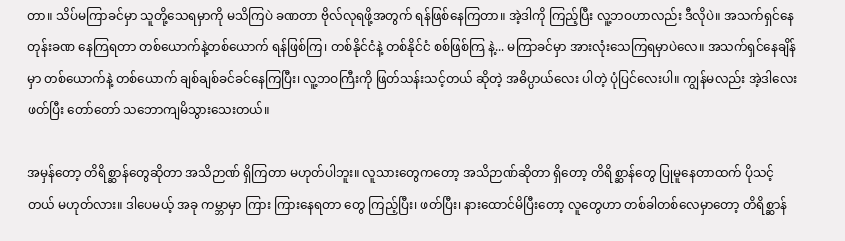တာ။ သိပ်မကြာခင်မှာ သူတို့သေရမှာကို မသိကြပဲ ခဏတာ ဗိုလ်လုရဖို့အတွက် ရန်ဖြစ်နေကြတာ။ အဲ့ဒါကို ကြည့်ပြီး လူ့ဘဝဟာလည်း ဒီလိုပဲ။ အသက်ရှင်နေတုန်းခဏ နေကြရတာ တစ်ယောက်နဲ့တစ်ယောက် ရန်ဖြစ်ကြ၊ တစ်နိုင်ငံနဲ့ တစ်နိုင်ငံ စစ်ဖြစ်ကြ နဲ့... မကြာခင်မှာ အားလုံးသေကြရမှာပဲလေ။ အသက်ရှင်နေချိန်မှာ တစ်ယောက်နဲ့ တစ်ယောက် ချစ်ချစ်ခင်ခင်နေကြပြီး၊ လူ့ဘဝကြီးကို ဖြတ်သန်းသင့်တယ် ဆိုတဲ့ အဓိပ္ပာယ်လေး ပါတဲ့ ပုံပြင်လေးပါ။ ကျွန်မလည်း အဲ့ဒါလေး ဖတ်ပြီး တော်တော် သဘောကျမိသွားသေးတယ်။

အမှန်တော့ တိရိစ္ဆာန်တွေဆိုတာ အသိဉာဏ် ရှိကြတာ မဟုတ်ပါဘူး။ လူသားတွေကတော့ အသိဉာဏ်ဆိုတာ ရှိတော့ တိရိစ္ဆာန်တွေ ပြုမူနေတာထက် ပိုသင့်တယ် မဟုတ်လား။ ဒါပေမယ့် အခု ကမ္ဘာမှာ ကြား ကြားနေရတာ တွေ ကြည့်ပြီး၊ ဖတ်ပြီး၊ နားထောင်မိပြီးတော့ လူတွေဟာ တစ်ခါတစ်လေမှာတော့ တိရိစ္ဆာန်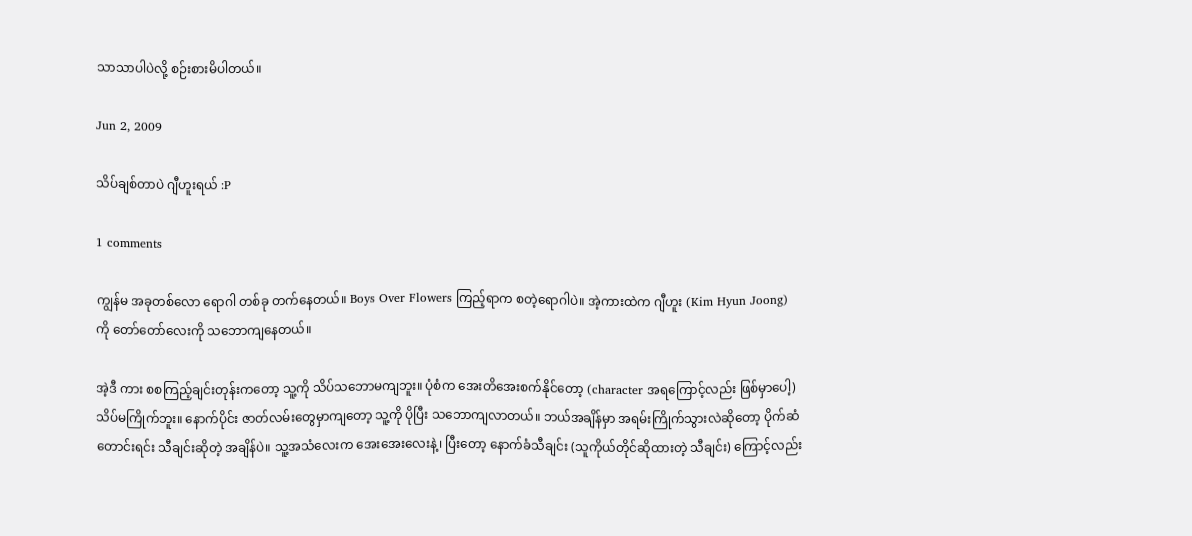သာသာပါပဲလို့ စဉ်းစားမိပါတယ်။

Jun 2, 2009

သိပ်ချစ်တာပဲ ဂျီဟူးရယ် :P

1 comments

ကျွန်မ အခုတစ်လော ရောဂါ တစ်ခု တက်နေတယ်။ Boys Over Flowers ကြည့်ရာက စတဲ့ရောဂါပဲ။ အဲ့ကားထဲက ဂျီဟူး (Kim Hyun Joong) ကို တော်တော်လေးကို သဘောကျနေတယ်။

အဲ့ဒီ ကား စစကြည့်ချင်းတုန်းကတော့ သူ့ကို သိပ်သဘောမကျဘူး။ ပုံစံက အေးတိအေးစက်နိုင်တော့ (character အရကြောင့်လည်း ဖြစ်မှာပေါ့) သိပ်မကြိုက်ဘူး။ နောက်ပိုင်း ဇာတ်လမ်းတွေမှာကျတော့ သူ့ကို ပိုပြီး သဘောကျလာတယ်။ ဘယ်အချိန်မှာ အရမ်းကြိုက်သွားလဲဆိုတော့ ပိုက်ဆံတောင်းရင်း သီချင်းဆိုတဲ့ အချိန်ပဲ။ သူ့အသံလေးက အေးအေးလေးနဲ့၊ ပြီးတော့ နောက်ခံသီချင်း (သူကိုယ်တိုင်ဆိုထားတဲ့ သီချင်း) ကြောင့်လည်း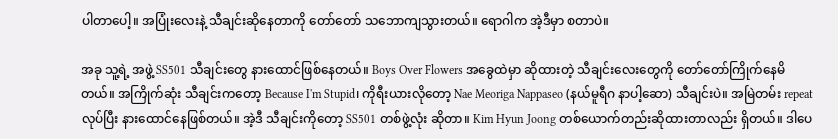ပါတာပေါ့။ အပြုံးလေးနဲ့ သီချင်းဆိုနေတာကို တော်တော် သဘောကျသွားတယ်။ ရောဂါက အဲ့ဒီမှာ စတာပဲ။

အခု သူ့ရဲ့ အဖွဲ့ SS501 သီချင်းတွေ နားထောင်ဖြစ်နေတယ်။ Boys Over Flowers အခွေထဲမှာ ဆိုထားတဲ့ သီချင်းလေးတွေကို တော်တော်ကြိုက်နေမိတယ်။ အကြိုက်ဆုံး သီချင်းကတော့ Because I'm Stupid၊ ကိုရီးယားလိုတော့ Nae Meoriga Nappaseo (နယ်မူရီဂ နာပါ့ဆော) သီချင်းပဲ။ အမြဲတမ်း repeat လုပ်ပြီး နားထောင်နေဖြစ်တယ်။ အဲ့ဒီ သီချင်းကိုတော့ SS501 တစ်ဖွဲ့လုံး ဆိုတာ။ Kim Hyun Joong တစ်ယောက်တည်းဆိုထားတာလည်း ရှိတယ်။ ဒါပေ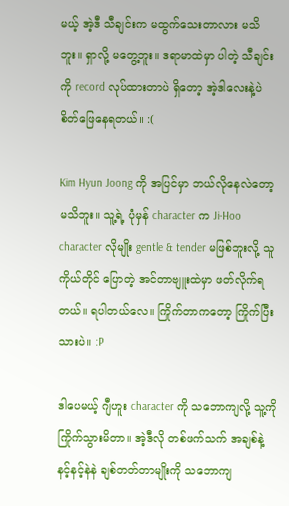မယ့် အဲ့ဒီ သီချင်းက မထွက်သေးတာလား မသိဘူး။ ရှာလို့ မတွေ့ဘူး။ ဒရာမာထဲမှာ ပါတဲ့ သီချင်းကို record လုပ်ထားတာပဲ ရှိတော့ အဲ့ဒါလေးနဲ့ပဲ စိတ်ဖြေနေရတယ်။ :(

Kim Hyun Joong ကို အပြင်မှာ ဘယ်လိုနေလဲတော့ မသိဘူး။ သူ့ရဲ့ ပုံမှန် character က Ji-Hoo character လိုမျိုး gentle & tender မဖြစ်ဘူးလို့ သူကိုယ်တိုင် ပြောတဲ့ အင်တာဗျူးထဲမှာ ဖတ်လိုက်ရတယ်။ ရပါတယ်လေ။ ကြိုက်တာကတော့ ကြိုက်ပြီးသားပဲ။ :P

ဒါပေမယ့် ဂျီဟူး character ကို သဘောကျလို့ သူ့ကို ကြိုက်သွားမိတာ။ အဲ့ဒီလို တစ်ဖက်သက် အချစ်နဲ့ နင့်နင့်နဲနဲ ချစ်တတ်တာမျိုးကို သဘောကျ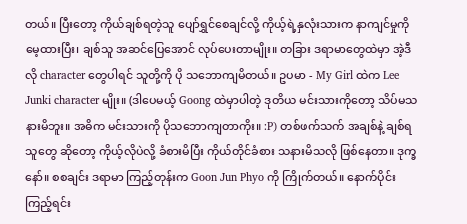တယ်။ ပြီးတော့ ကိုယ်ချစ်ရတဲ့သူ ပျော်ရွှင်စေချင်လို့ ကိုယ့်ရဲ့နှလုံးသားက နာကျင်မှုကို မေ့ထားပြီး၊ ချစ်သူ အဆင်ပြေအောင် လုပ်ပေးတာမျိုး။ တခြား ဒရာမာတွေထဲမှာ အဲ့ဒီလို character တွေပါရင် သူတို့ကို ပို သဘောကျမိတယ်။ ဥပမာ - My Girl ထဲက Lee Junki character မျိုး။ (ဒါပေမယ့် Goong ထဲမှာပါတဲ့ ဒုတိယ မင်းသားကိုတော့ သိပ်မသနားမိဘူး။ အဓိက မင်းသားကို ပိုသဘောကျတာကိုး။ :P) တစ်ဖက်သက် အချစ်နဲ့ ချစ်ရသူတွေ ဆိုတော့ ကိုယ့်လိုပဲလို့ ခံစားမိပြီး ကိုယ်တိုင်ခံစား သနားမိသလို ဖြစ်နေတာ။ ဒုက္ခနော်။ စစချင်း ဒရာမာ ကြည့်တုန်းက Goon Jun Phyo ကို ကြိုက်တယ်။ နောက်ပိုင်း ကြည့်ရင်း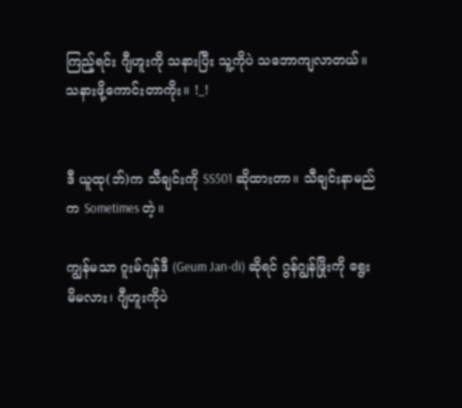ကြည့်ရင်း ဂျီဟူးကို သနားပြီး သူ့ကိုပဲ သဘောကျလာတယ်။ သနားဖို့ကောင်းတာကိုး။ !_!


ဒီ ယူထု(ဘ်)က သီချင်းကို SS501 ဆိုထားတာ။ သီချင်းနာမည်က Sometimes တဲ့။

ကျွန်မသာ ဂူးမ်ဂျန်ဒီ (Geum Jan-di) ဆိုရင် ဂွန်ဂျွန်ဖြိုးကို ရွေးမိမလား၊ ဂျီဟူးကိုပဲ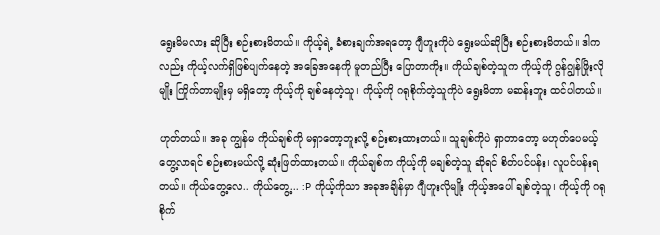ရွေးမိမလား ဆိုပြီး စဉ်းစားမိတယ်။ ကိုယ့်ရဲ့ ခံစားချက်အရတော့ ဂျီဟူးကိုပဲ ရွေးမယ်ဆိုပြီး စဉ်းစားမိတယ်။ ဒါကလည်း ကိုယ့်လက်ရှိဖြစ်ပျက်နေတဲ့ အခြေအနေကို မူတည်ပြီး ပြောတာကိုး။ ကိုယ်ချစ်တဲ့သူက ကိုယ့်ကို ဂွန်ဂျွန်ဖြိုးလိုမျိုး ကြိုက်တာမျိုးမှ မရှိတော့ ကိုယ့်ကို ချစ်နေတဲ့သူ၊ ကိုယ့်ကို ဂရုစိုက်တဲ့သူကိုပဲ ရွေးမိတာ မဆန်းဘူး ထင်ပါတယ်။

ဟုတ်တယ်။ အခု ကျွန်မ ကိုယ်ချစ်ကို မရှာတော့ဘူးလို့ စဉ်းစားထားတယ်။ သူချစ်ကိုပဲ ရှာတာတော့ မဟုတ်ပေမယ့် တွေ့လာရင် စဉ်းစားမယ်လို့ ဆုံးဖြတ်ထားတယ်။ ကိုယ်ချစ်က ကိုယ့်ကို မချစ်တဲ့သူ ဆိုရင် စိတ်ပင်ပန်း၊ လူပင်ပန်းရတယ်။ ကိုယ်တွေ့လေ.. ကိုယ်တွေ့... :P ကိုယ့်ကိုသာ အခုအချိန်မှာ ဂျီဟူးလိုမျိုး ကိုယ့်အပေါ် ချစ်တဲ့သူ၊ ကိုယ့်ကို ဂရုစိုက်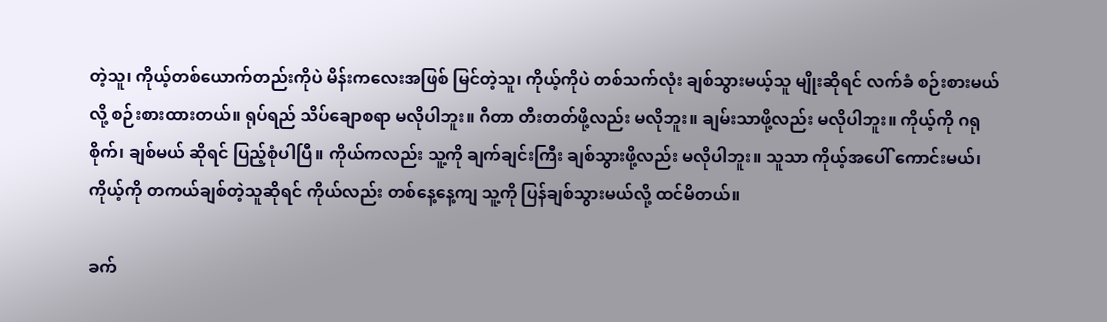တဲ့သူ၊ ကိုယ့်တစ်ယောက်တည်းကိုပဲ မိန်းကလေးအဖြစ် မြင်တဲ့သူ၊ ကိုယ့်ကိုပဲ တစ်သက်လုံး ချစ်သွားမယ့်သူ မျိုးဆိုရင် လက်ခံ စဉ်းစားမယ်လို့ စဉ်းစားထားတယ်။ ရုပ်ရည် သိပ်ချောစရာ မလိုပါဘူး။ ဂီတာ တီးတတ်ဖို့လည်း မလိုဘူး။ ချမ်းသာဖို့လည်း မလိုပါဘူး။ ကိုယ့်ကို ဂရုစိုက်၊ ချစ်မယ် ဆိုရင် ပြည့်စုံပါပြီ။ ကိုယ်ကလည်း သူ့ကို ချက်ချင်းကြီး ချစ်သွားဖို့လည်း မလိုပါဘူး။ သူသာ ကိုယ့်အပေါ် ကောင်းမယ်၊ ကိုယ့်ကို တကယ်ချစ်တဲ့သူဆိုရင် ကိုယ်လည်း တစ်နေ့နေ့ကျ သူ့ကို ပြန်ချစ်သွားမယ်လို့ ထင်မိတယ်။

ခက်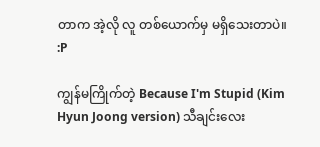တာက အဲ့လို လူ တစ်ယောက်မှ မရှိသေးတာပဲ။ :P

ကျွန်မကြိုက်တဲ့ Because I'm Stupid (Kim Hyun Joong version) သီချင်းလေး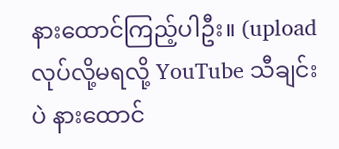နားထောင်ကြည့်ပါဦး။ (upload လုပ်လို့မရလို့ YouTube သီချင်းပဲ နားထောင်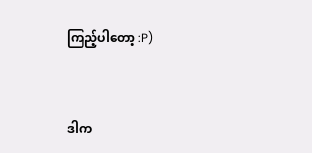ကြည့်ပါတော့ :P)


ဒါက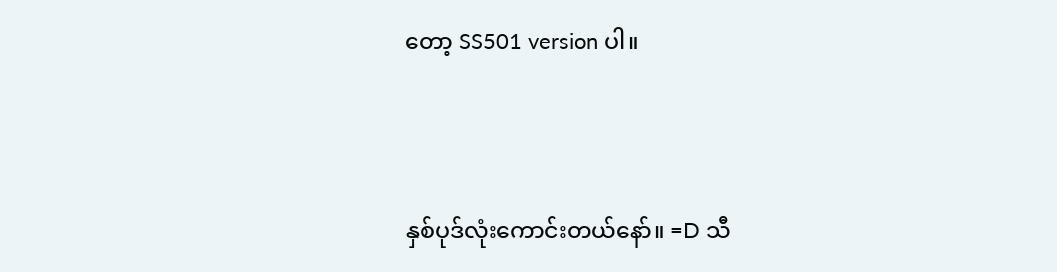တော့ SS501 version ပါ။



နှစ်ပုဒ်လုံးကောင်းတယ်နော်။ =D သီ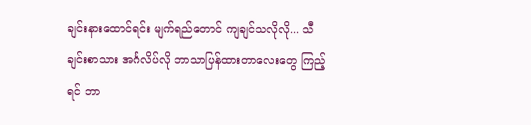ချင်းနားထောင်ရင်း မျက်ရည်တောင် ကျချင်သလိုလို... သီချင်းစာသား အင်္ဂလိပ်လို ဘာသာပြန်ထားတာလေးတွေ ကြည့်ရင် ဘာ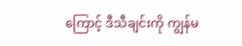ကြောင့် ဒီသီချင်းကို ကျွန်မ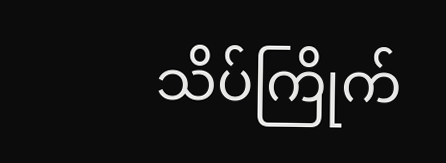သိပ်ကြိုက်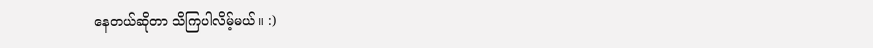နေတယ်ဆိုတာ သိကြပါလိမ့်မယ်။ :)